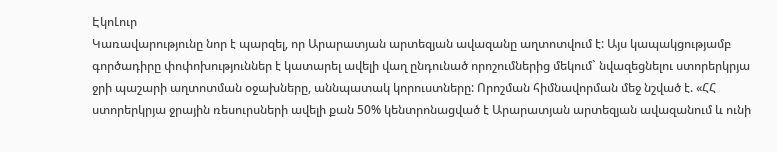ԷկոԼուր
Կառավարությունը նոր է պարզել, որ Արարատյան արտեզյան ավազանը աղտոտվում է: Այս կապակցությամբ գործադիրը փոփոխություններ է կատարել ավելի վաղ ընդունած որոշումներից մեկում` նվազեցնելու ստորերկրյա ջրի պաշարի աղտոտման օջախները, աննպատակ կորուստները: Որոշման հիմնավորման մեջ նշված է. «ՀՀ ստորերկրյա ջրային ռեսուրսների ավելի քան 50% կենտրոնացված է Արարատյան արտեզյան ավազանում և ունի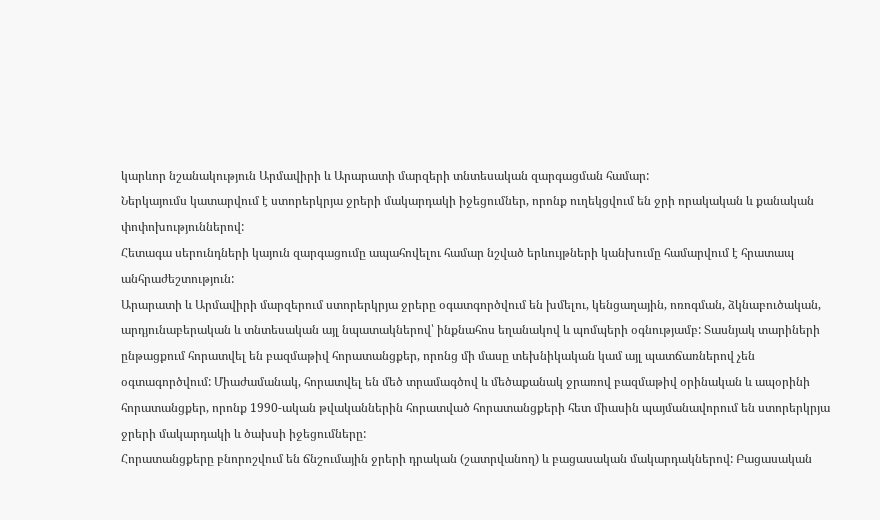կարևոր նշանակություն Արմավիրի և Արարատի մարզերի տնտեսական զարգացման համար:
Ներկայումս կատարվում է ստորերկրյա ջրերի մակարդակի իջեցումներ, որոնք ուղեկցվում են ջրի որակական և քանական փոփոխություններով:
Հետագա սերունդների կայուն զարգացումը ապահովելու համար նշված երևույթների կանխումը համարվում է հրատապ անհրաժեշտություն:
Արարատի և Արմավիրի մարզերում ստորերկրյա ջրերը օգատգործվում են խմելու, կենցաղային, ոռոգման, ձկնաբուծական, արդյունաբերական և տնտեսական այլ նպատակներով՝ ինքնահոս եղանակով և պոմպերի օգնությամբ: Տասնյակ տարիների ընթացքում հորատվել են բազմաթիվ հորատանցքեր, որոնց մի մասը տեխնիկական կամ այլ պատճառներով չեն օգտագործվում: Միաժամանակ, հորատվել են մեծ տրամագծով և մեծաքանակ ջրառով բազմաթիվ օրինական և ապօրինի հորատանցքեր, որոնք 1990-ական թվականներին հորատված հորատանցքերի հետ միասին պայմանավորում են ստորերկրյա ջրերի մակարդակի և ծախսի իջեցումները:
Հորատանցքերը բնորոշվում են ճնշումային ջրերի դրական (շատրվանող) և բացասական մակարդակներով: Բացասական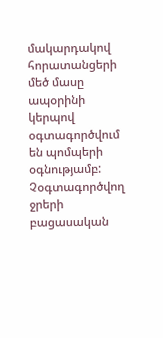մակարդակով հորատանցերի մեծ մասը ապօրինի կերպով օգտագործվում են պոմպերի օգնությամբ: Չօգտագործվող ջրերի բացասական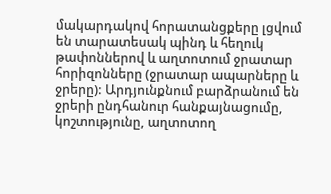մակարդակով հորատանցքերը լցվում են տարատեսակ պինդ և հեղուկ թափոններով և աղտոտում ջրատար հորիզոնները (ջրատար ապարները և ջրերը): Արդյունքնում բարձրանում են ջրերի ընդհանուր հանքայնացումը, կոշտությունը, աղտոտող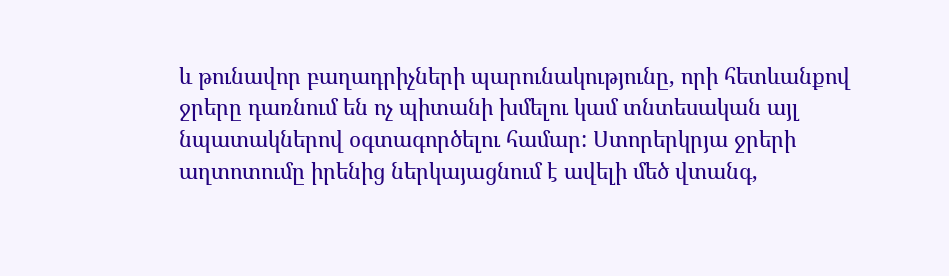և թունավոր բաղադրիչների պարունակությունը, որի հետևանքով ջրերը դառնում են ոչ պիտանի խմելու կամ տնտեսական այլ նպատակներով օգտագործելու համար: Ստորերկրյա ջրերի աղտոտումը իրենից ներկայացնում է ավելի մեծ վտանգ,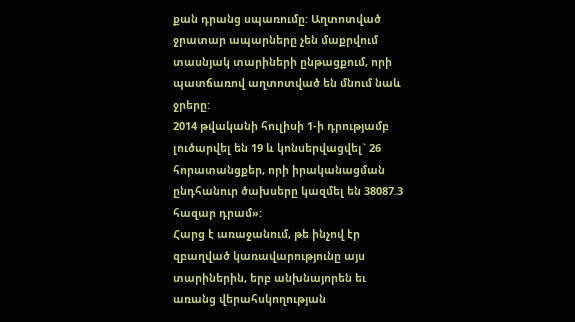քան դրանց սպառումը: Աղտոտված ջրատար ապարները չեն մաքրվում տասնյակ տարիների ընթացքում, որի պատճառով աղտոտված են մնում նաև ջրերը:
2014 թվականի հուլիսի 1-ի դրությամբ լուծարվել են 19 և կոնսերվացվել` 26 հորատանցքեր, որի իրականացման ընդհանուր ծախսերը կազմել են 38087.3 հազար դրամ»:
Հարց է առաջանում, թե ինչով էր զբաղված կառավարությունը այս տարիներին, երբ անխնայորեն եւ առանց վերահսկողության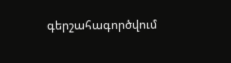գերշահագործվում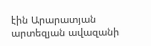էին Արարատյան արտեզյան ավազանի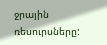ջրային ռեսուրսները: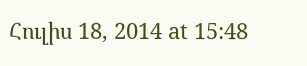Հուլիս 18, 2014 at 15:48